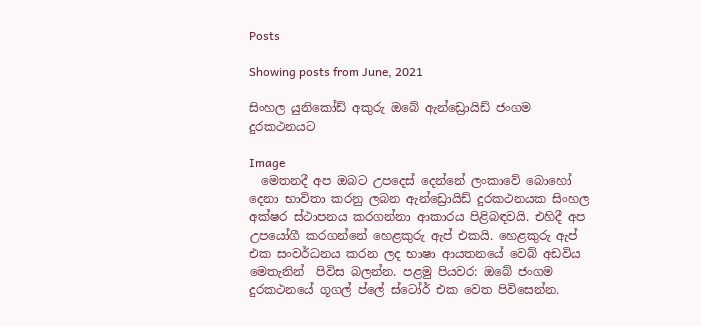Posts

Showing posts from June, 2021

සිංහල යුනිකෝඩ් අකුරු ඔබේ ඇන්ඩ්‍රොයිඩ් ජංගම දුරකථනයට

Image
  මෙතනදී අප ඔබට උපදෙස් දෙන්නේ ලංකාවේ බොහෝ දෙනා භාවිතා කරනු ලබන ඇන්ඩ්‍රොයිඩ් දුරකථනයක සිංහල අක්ෂර ස්ථාපනය කරගන්නා ආකාරය පිළිබඳවයි. එහිදී අප උපයෝගී කරගන්නේ හෙළකුරු ඇප් එකයි. හෙළකුරු ඇප් එක සංවර්ධනය කරන ලද භාෂා ආයතනයේ වෙබ් අඩවිය  මෙතැනින්  පිවිස බලන්න. පළමු පියවර: ඔබේ ජංගම දුරකථනයේ ගූගල් ප්ලේ ස්ටෝර් එක වෙත පිවිසෙන්න.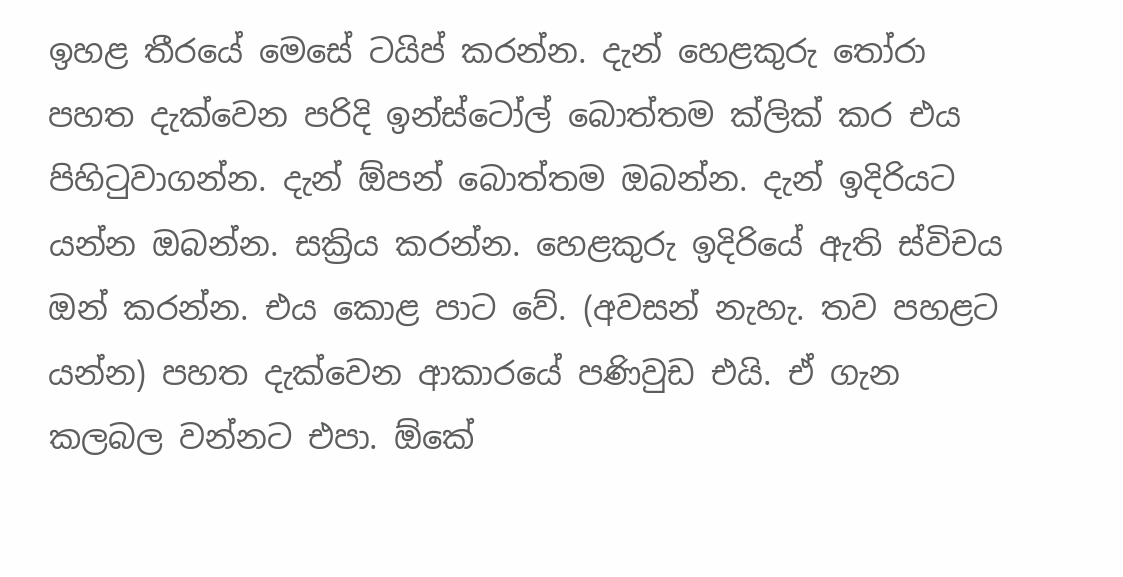ඉහළ තීරයේ මෙසේ ටයිප් කරන්න. දැන් හෙළකුරු තෝරා පහත දැක්වෙන පරිදි ඉන්ස්ටෝල් බොත්තම ක්ලික් කර එය පිහිටුවාගන්න. දැන් ඕපන් බොත්තම ඔබන්න. දැන් ඉදිරියට යන්න ඔබන්න. සක්‍රිය කරන්න. හෙළකුරු ඉදිරියේ ඇති ස්විචය ඔන් කරන්න. එය කොළ පාට වේ. (අවසන් නැහැ. තව පහළට යන්න) පහත දැක්වෙන ආකාරයේ පණිවුඩ එයි. ඒ ගැන කලබල වන්නට එපා. ඕකේ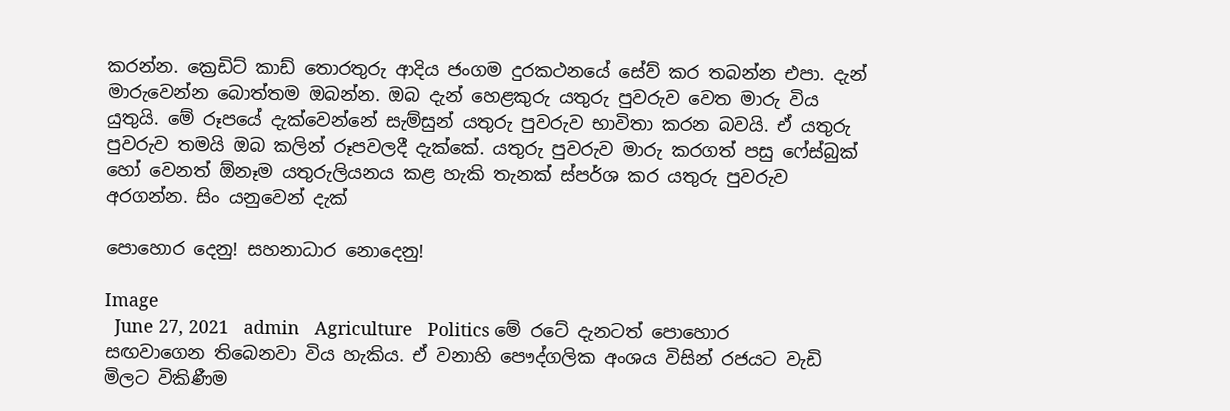කරන්න. ක්‍රෙඩිට් කාඩ් තොරතුරු ආදිය ජංගම දුරකථනයේ සේව් කර තබන්න එපා. දැන් මාරුවෙන්න බොත්තම ඔබන්න. ඔබ දැන් හෙළකුරු යතුරු පුවරුව වෙත මාරු විය යුතුයි. මේ රූපයේ දැක්වෙන්නේ සැම්සුන් යතුරු පුවරුව භාවිතා කරන බවයි. ඒ යතුරු පුවරුව තමයි ඔබ කලින් රූපවලදී දැක්කේ. යතුරු පුවරුව මාරු කරගත් පසු ෆේස්බුක් හෝ වෙනත් ඕනෑම යතුරුලියනය කළ හැකි තැනක් ස්පර්ශ කර යතුරු පුවරුව අරගන්න. සිං යනුවෙන් දැක්

පොහොර දෙනු! සහනාධාර නොදෙනු!

Image
  June 27, 2021   admin   Agriculture   Politics මේ රටේ දැනටත් පොහොර සඟවාගෙන තිබෙනවා විය හැකිය. ඒ වනාහි පෞද්ගලික අංශය විසින් රජයට වැඩි මිලට විකිණීම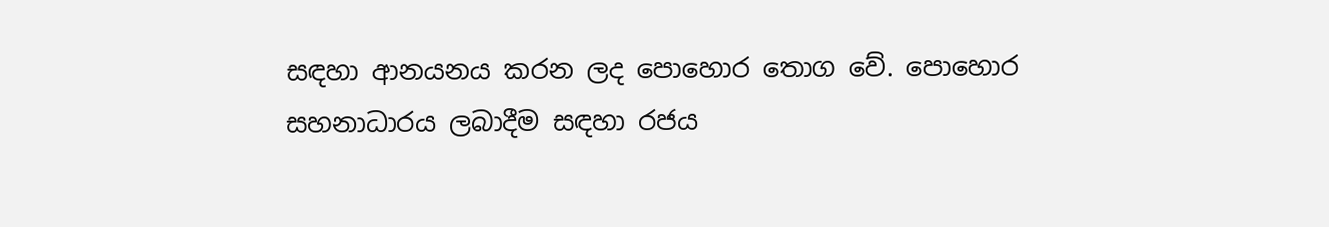සඳහා ආනයනය කරන ලද පොහොර තොග වේ. පොහොර සහනාධාරය ලබාදීම සඳහා රජය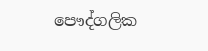පෞද්ගලික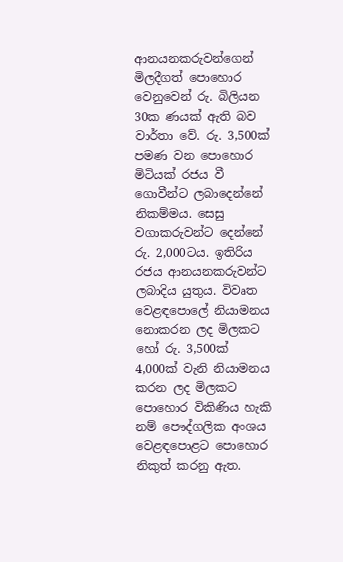ආනයනකරුවන්ගෙන් මිලදීගත් පොහොර වෙනුවෙන් රු. බිලියන 30ක ණයක් ඇති බව වාර්තා වේ. රු. 3,500ක් පමණ වන පොහොර මිටියක් රජය වී ගොවීන්ට ලබාදෙන්නේ නිකම්මය. සෙසු වගාකරුවන්ට දෙන්නේ රු. 2,000ටය. ඉතිරිය රජය ආනයනකරුවන්ට ලබාදිය යුතුය. විවෘත වෙළඳපොලේ නියාමනය නොකරන ලද මිලකට හෝ රු. 3,500ක් 4,000ක් වැනි නියාමනය කරන ලද මිලකට පොහොර විකිණිය හැකි නම් පෞද්ගලික අංශය වෙළඳපොළට පොහොර නිකුත් කරනු ඇත.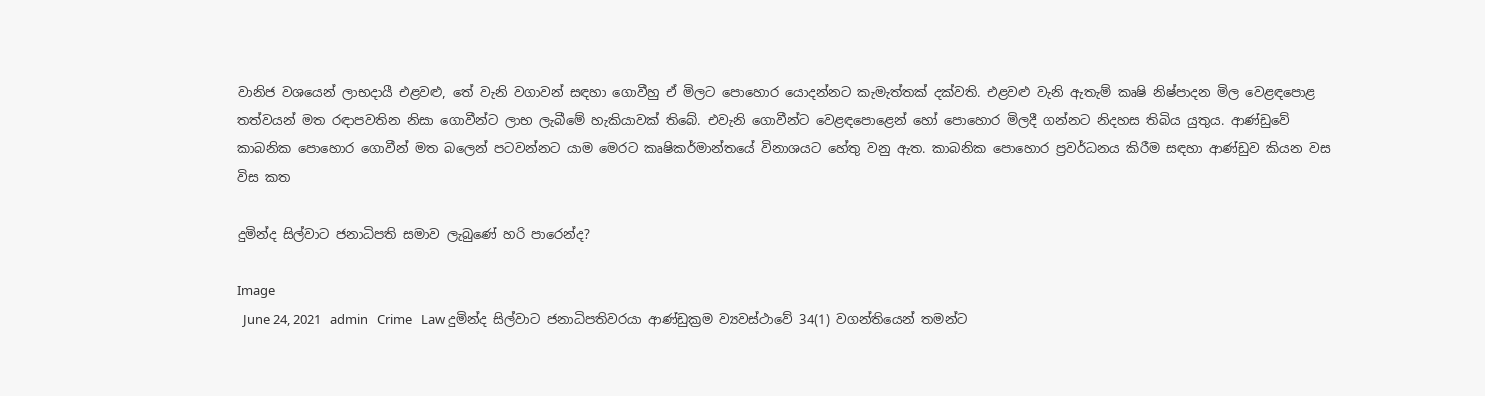වානිජ වශයෙන් ලාභදායී එළවළු, තේ වැනි වගාවන් සඳහා ගොවීහු ඒ මිලට පොහොර යොදන්නට කැමැත්තක් දක්වති. එළවළු වැනි ඇතැම් කෘෂි නිෂ්පාදන මිල වෙළඳපොළ තත්වයන් මත රඳාපවතින නිසා ගොවීන්ට ලාභ ලැබීමේ හැකියාවක් තිබේ. එවැනි ගොවීන්ට වෙළඳපොළෙන් හෝ පොහොර මිලදී ගන්නට නිදහස තිබිය යුතුය. ආණ්ඩුවේ කාබනික පොහොර ගොවීන් මත බලෙන් පටවන්නට යාම මෙරට කෘෂිකර්මාන්තයේ විනාශයට හේතු වනු ඇත. කාබනික පොහොර ප්‍රවර්ධනය කිරීම සඳහා ආණ්ඩුව කියන වස විස කත

දුමින්ද සිල්වාට ජනාධිපති සමාව ලැබුණේ හරි පාරෙන්ද?

Image
  June 24, 2021   admin   Crime   Law දුමින්ද සිල්වාට ජනාධිපතිවරයා ආණ්ඩුක්‍රම ව්‍යවස්ථාවේ 34(1) වගන්තියෙන් තමන්ට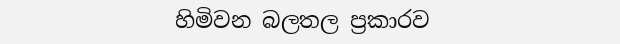හිමිවන බලතල ප්‍රකාරව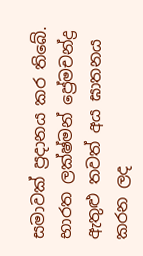සමාවක් ප්‍රදානය කර තිබේ. භාරත ලක්ෂ්මන් ප්‍රේමචන්ද්‍ර ඇතුළු තවත් අය ඝාතනය කරන ලද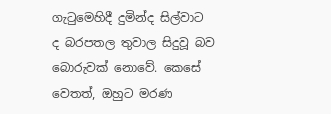ගැටුමෙහිදී දුමින්ද සිල්වාට ද බරපතල තුවාල සිදුවූ බව බොරුවක් නොවේ. කෙසේ වෙතත්, ඔහුට මරණ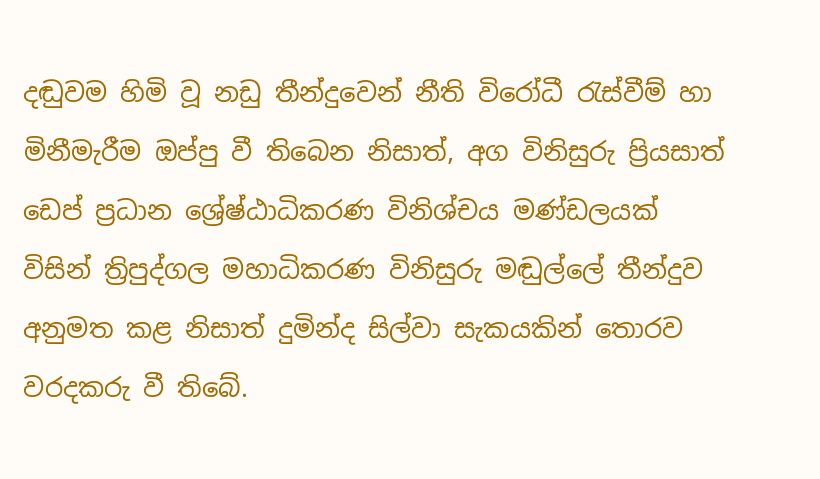දඬුවම හිමි වූ නඩු තීන්දුවෙන් නීති විරෝධී රැස්වීම් හා මිනීමැරීම ඔප්පු වී තිබෙන නිසාත්, අග විනිසුරු ප්‍රියසාත් ඩෙප් ප්‍රධාන ශ්‍රේෂ්ඨාධිකරණ විනිශ්චය මණ්ඩලයක් විසින් ත්‍රිපුද්ගල මහාධිකරණ විනිසුරු මඬුල්ලේ තීන්දුව අනුමත කළ නිසාත් දුමින්ද සිල්වා සැකයකින් තොරව වරදකරු වී තිබේ.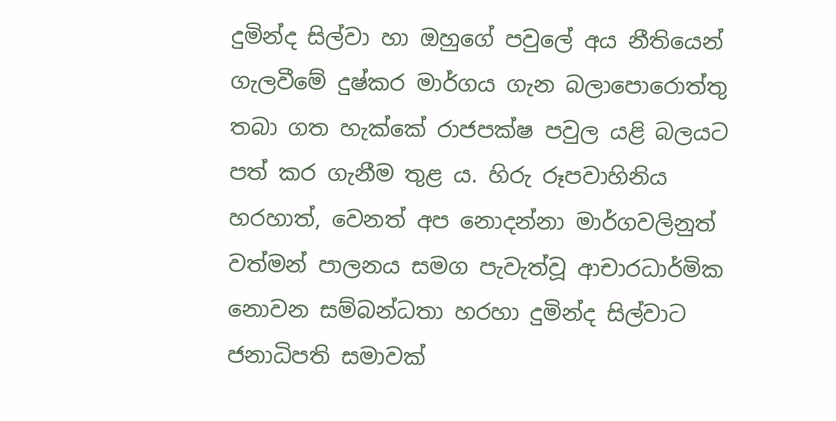දුමින්ද සිල්වා හා ඔහුගේ පවුලේ අය නීතියෙන් ගැලවීමේ දුෂ්කර මාර්ගය ගැන බලාපොරොත්තු තබා ගත හැක්කේ රාජපක්ෂ පවුල යළි බලයට පත් කර ගැනීම තුළ ය. හිරු රූපවාහිනිය හරහාත්, වෙනත් අප නොදන්නා මාර්ගවලිනුත් වත්මන් පාලනය සමග පැවැත්වූ ආචාරධාර්මික නොවන සම්බන්ධතා හරහා දුමින්ද සිල්වාට ජනාධිපති සමාවක්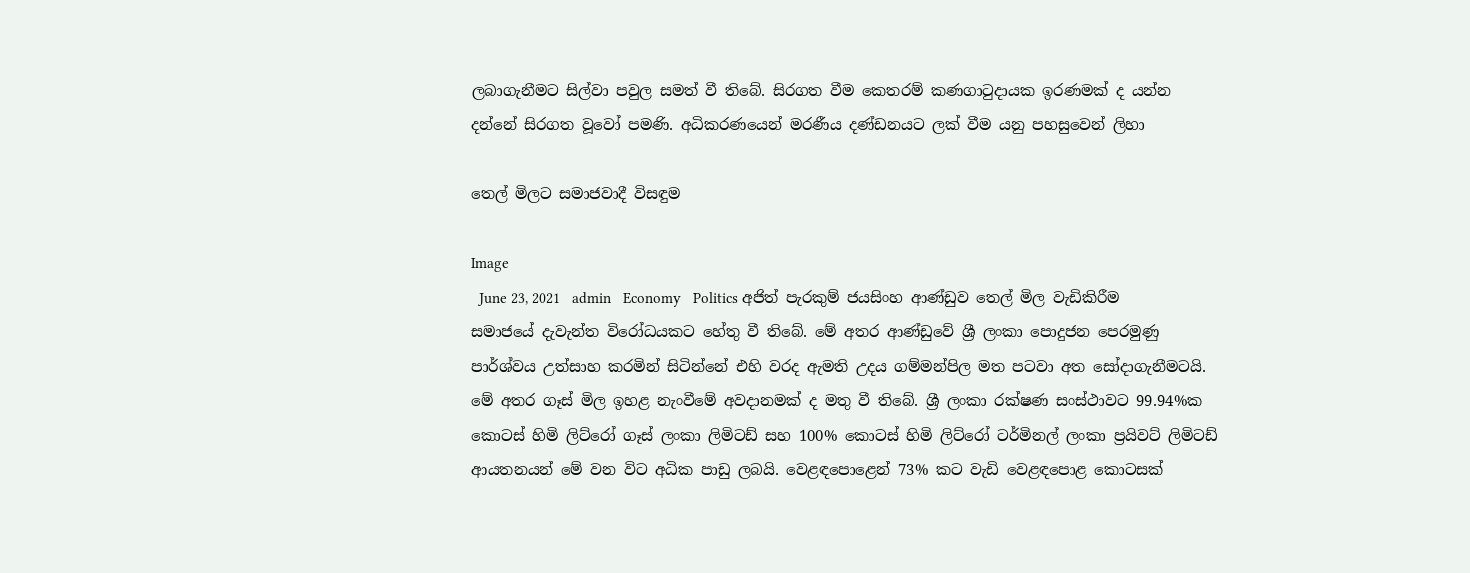ලබාගැනීමට සිල්වා පවුල සමත් වී තිබේ. සිරගත වීම කෙතරම් කණගාටුදායක ඉරණමක් ද යන්න දන්නේ සිරගත වූවෝ පමණි. අධිකරණයෙන් මරණීය දණ්ඩනයට ලක් වීම යනු පහසුවෙන් ලිහා

තෙල් මිලට සමාජවාදී විසඳුම

Image
  June 23, 2021   admin   Economy   Politics අජිත් පැරකුම් ජයසිංහ ආණ්ඩුව තෙල් මිල වැඩිකිරීම සමාජයේ දැවැන්ත විරෝධයකට හේතු වී තිබේ. මේ අතර ආණ්ඩුවේ ශ්‍රී ලංකා පොදුජන පෙරමුණු පාර්ශ්වය උත්සාහ කරමින් සිටින්නේ එහි වරද ඇමති උදය ගම්මන්පිල මත පටවා අත සෝදාගැනීමටයි. මේ අතර ගෑස් මිල ඉහළ නැංවීමේ අවදානමක් ද මතු වී තිබේ. ශ්‍රී ලංකා රක්ෂණ සංස්ථාවට 99.94%ක කොටස් හිමි ලිට්රෝ ගෑස් ලංකා ලිමිටඩ් සහ 100% කොටස් හිමි ලිට්රෝ ටර්මිනල් ලංකා ප්‍රයිවට් ලිමිටඩ් ආයතනයන් මේ වන විට අධික පාඩු ලබයි. වෙළඳපොළෙන් 73% කට වැඩි වෙළඳපොළ කොටසක්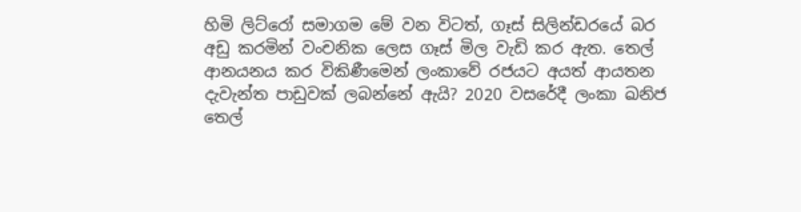හිමි ලිට්රෝ සමාගම මේ වන විටත්, ගෑස් සිලින්ඩරයේ බර අඩු කරමින් වංචනික ලෙස ගෑස් මිල වැඩි කර ඇත. තෙල් ආනයනය කර විකිණීමෙන් ලංකාවේ රජයට අයත් ආයතන දැවැන්ත පාඩුවක් ලබන්නේ ඇයි? 2020 වසරේදී ලංකා ඛනිජ තෙල්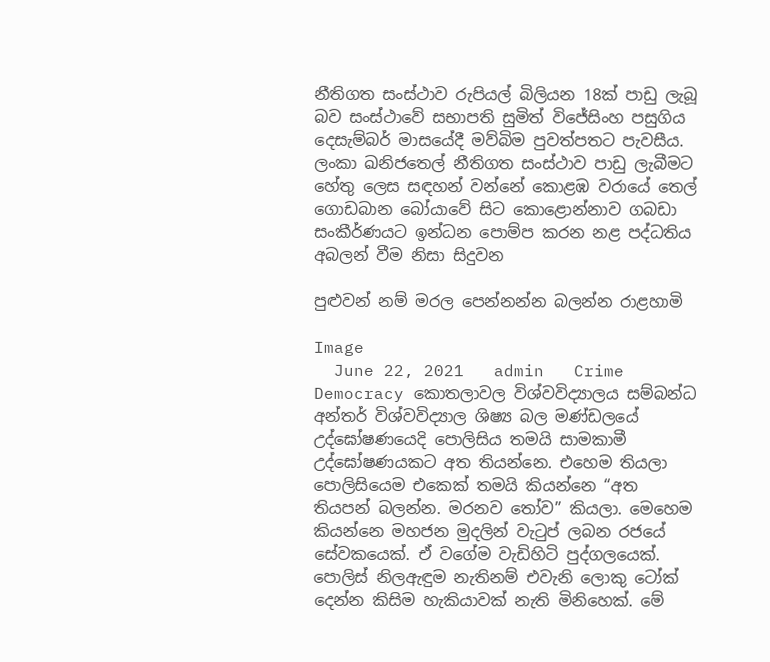නීතිගත සංස්ථාව රුපියල් බිලියන 18ක් පාඩු ලැබූ බව සංස්ථාවේ සභාපති සුමිත් විජේසිංහ පසුගිය දෙසැම්බර් මාසයේදී මව්බිම පුවත්පතට පැවසීය. ලංකා ඛනිජතෙල් නීතිගත සංස්ථාව පාඩු ලැබීමට හේතු ලෙස සඳහන් වන්නේ කොළඹ වරායේ තෙල් ගොඩබාන බෝයාවේ සිට කොළොන්නාව ගබඩා සංකීර්ණයට ඉන්ධන පොම්ප කරන නළ පද්ධතිය අබලන් වීම නිසා සිදුවන

පුළුවන් නම් මරල පෙන්නන්න බලන්න රාළහාමි

Image
  June 22, 2021   admin   Crime   Democracy කොතලාවල විශ්වවිද්‍යාලය සම්බන්ධ අන්තර් විශ්වවිද්‍යාල ශිෂ්‍ය බල මණ්ඩලයේ උද්ඝෝෂණයෙදි පොලිසිය තමයි සාමකාමී උද්ඝෝෂණයකට අත තියන්නෙ. එහෙම තියලා පොලිසියෙම එකෙක් තමයි කියන්නෙ “අත තියපන් බලන්න. මරනව තෝව” කියලා. මෙහෙම කියන්නෙ මහජන මුදලින් වැටුප් ලබන රජයේ සේවකයෙක්. ඒ වගේම වැඩිහිටි පුද්ගලයෙක්. පොලිස් නිලඇඳුම නැතිනම් එවැනි ලොකු ටෝක් දෙන්න කිසිම හැකියාවක් නැති මිනිහෙක්. මේ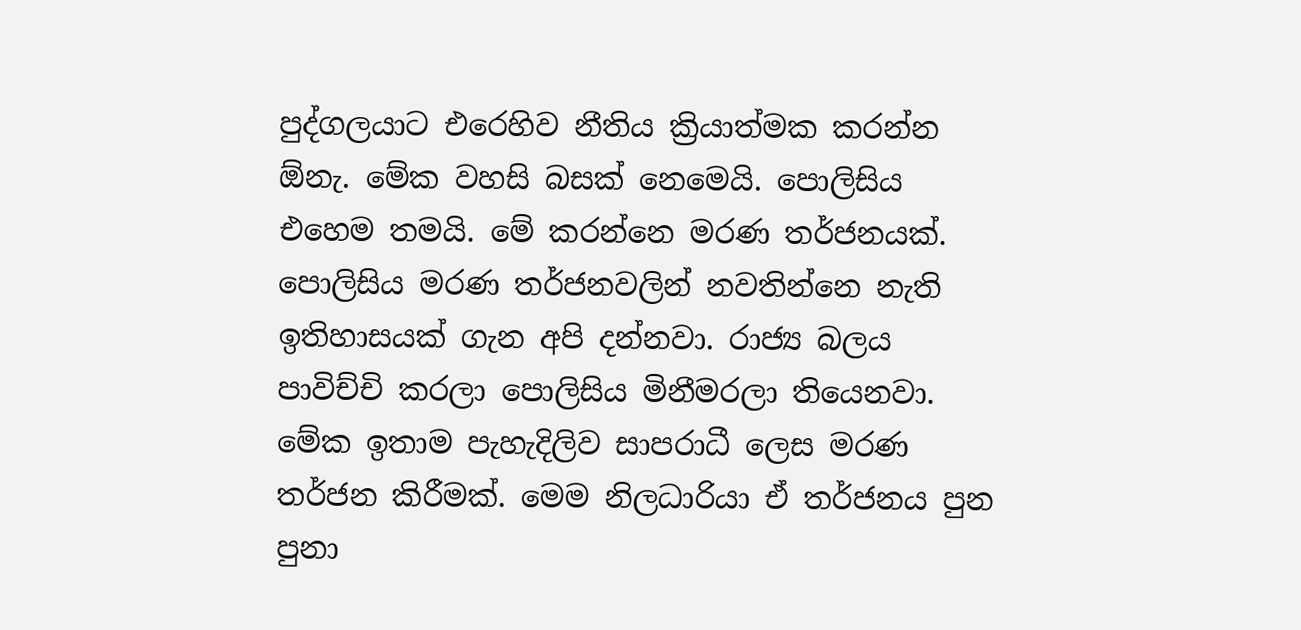පුද්ගලයාට එරෙහිව නීතිය ක්‍රියාත්මක කරන්න ඕනැ. මේක වහසි බසක් නෙමෙයි. පොලිසිය එහෙම තමයි. මේ කරන්නෙ මරණ තර්ජනයක්. පොලිසිය මරණ තර්ජනවලින් නවතින්නෙ නැති ඉතිහාසයක් ගැන අපි දන්නවා. රාජ්‍ය බලය පාවිච්චි කරලා පොලිසිය මිනීමරලා තියෙනවා. මේක ඉතාම පැහැදිලිව සාපරාධී ලෙස මරණ තර්ජන කිරීමක්. මෙම නිලධාරියා ඒ තර්ජනය පුන පුනා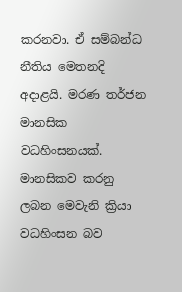කරනවා. ඒ සම්බන්ධ නීතිය මෙතනදි අදාළයි. මරණ තර්ජන මානසික වධහිංසනයක්. මානසිකව කරනු ලබන මෙවැනි ක්‍රියා වධහිංසන බව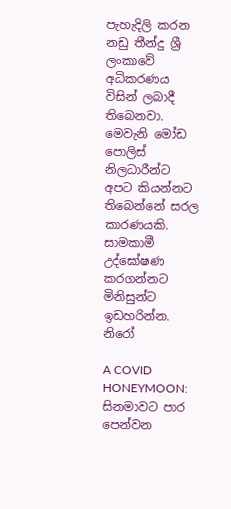පැහැදිලි කරන නඩු තීන්දු ශ්‍රී ලංකාවේ අධිකරණය විසින් ලබාදී තිබෙනවා. මෙවැනි මෝඩ පොලිස් නිලධාරීන්ට අපට කියන්නට තිබෙන්නේ සරල කාරණයකි. සාමකාමී උද්ඝෝෂණ කරගන්නට මිනිසුන්ට ඉඩහරින්න. නිරෝ

A COVID HONEYMOON: සිනමාවට පාර පෙන්වන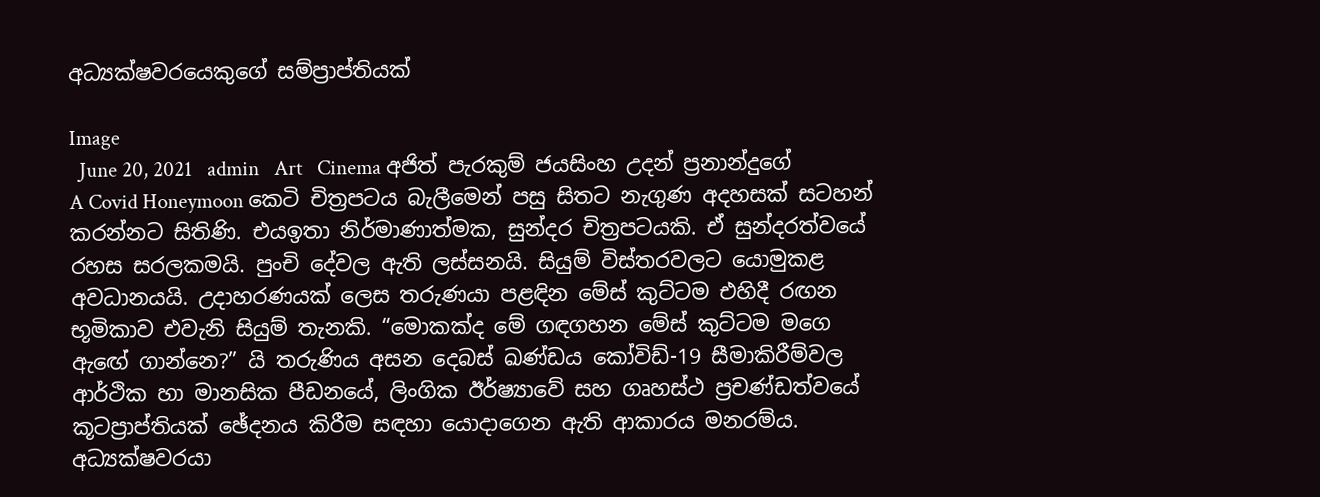අධ්‍යක්ෂවරයෙකුගේ සම්ප්‍රාප්තියක්

Image
  June 20, 2021   admin   Art   Cinema අජිත් පැරකුම් ජයසිංහ උදන් ප්‍රනාන්දුගේ A Covid Honeymoon කෙටි චිත්‍රපටය බැලීමෙන් පසු සිතට නැගුණ අදහසක් සටහන් කරන්නට සිතිණි. එයඉතා නිර්මාණාත්මක, සුන්දර චිත්‍රපටයකි. ඒ සුන්දරත්වයේ රහස සරලකමයි. පුංචි දේවල ඇති ලස්සනයි. සියුම් විස්තරවලට යොමුකළ අවධානයයි. උදාහරණයක් ලෙස තරුණයා පළඳින මේස් කුට්ටම එහිදී රඟන භූමිකාව එවැනි සියුම් තැනකි. “මොකක්ද මේ ගඳගහන මේස් කුට්ටම මගෙ ඇඟේ ගාන්නෙ?” යි තරුණිය අසන දෙබස් ඛණ්ඩය කෝවිඩ්-19 සීමාකිරීම්වල ආර්ථික හා මානසික පීඩනයේ, ලිංගික ඊර්ෂ්‍යාවේ සහ ගෘහස්ථ ප්‍රචණ්ඩත්වයේ කූටප්‍රාප්තියක් ඡේදනය කිරීම සඳහා යොදාගෙන ඇති ආකාරය මනරම්ය. අධ්‍යක්ෂවරයා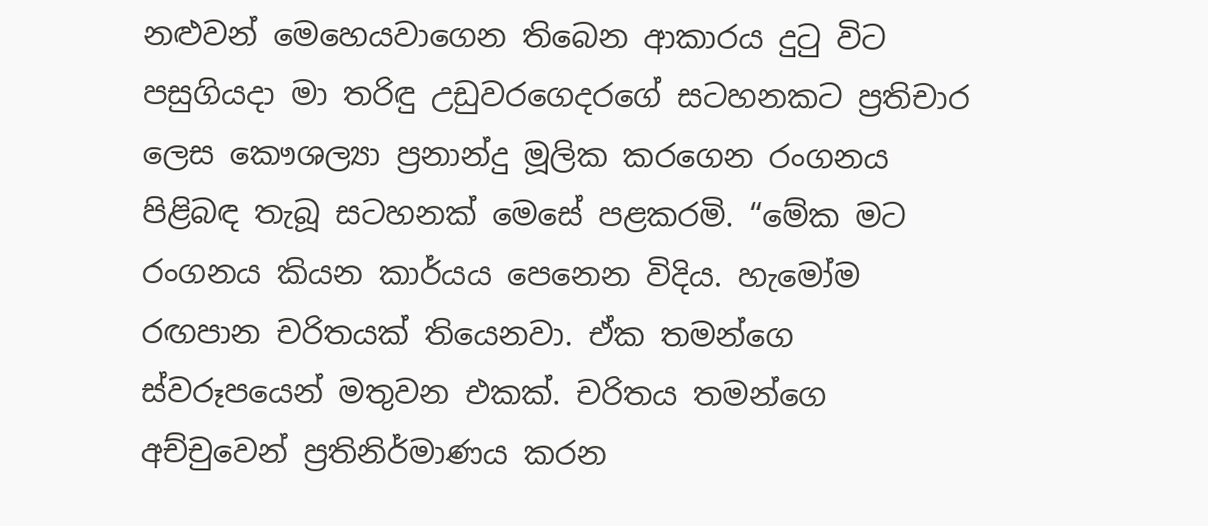නළුවන් මෙහෙයවාගෙන තිබෙන ආකාරය දුටු විට පසුගියදා මා තරිඳු උඩුවරගෙදරගේ සටහනකට ප්‍රතිචාර ලෙස කෞශල්‍යා ප්‍රනාන්දු මූලික කරගෙන රංගනය පිළිබඳ තැබූ සටහනක් මෙසේ පළකරමි. “මේක මට රංගනය කියන කාර්යය පෙනෙන විදිය. හැමෝම රඟපාන චරිතයක් තියෙනවා. ඒක තමන්ගෙ ස්වරූපයෙන් මතුවන එකක්. චරිතය තමන්ගෙ අච්චුවෙන් ප්‍රතිනිර්මාණය කරන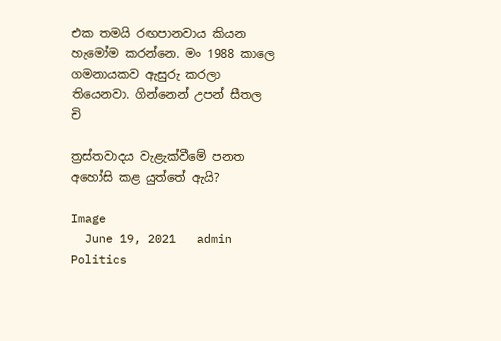එක තමයි රඟපානවාය කියන හැමෝම කරන්නෙ. මං 1988 කාලෙ ගමනායකව ඇසුරු කරලා තියෙනවා. ගින්නෙන් උපන් සීතල චි

ත්‍ර‍ස්තවාදය වැළැක්වීමේ පනත අහෝසි කළ යුත්තේ ඇයි?

Image
  June 19, 2021   admin   Politics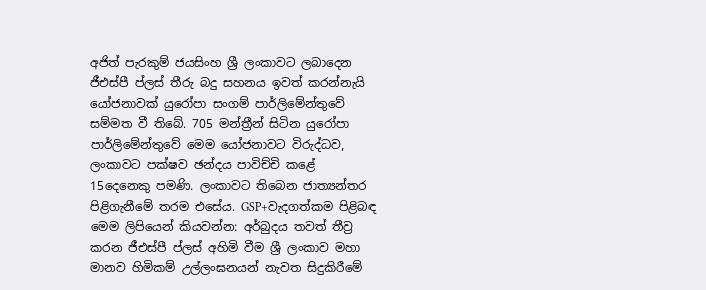අජිත් පැරකුම් ජයසිංහ ශ්‍රී ලංකාවට ලබාදෙන ජීඑස්පී ප්ලස් තීරු බදු සහනය ඉවත් කරන්නැයි යෝජනාවක් යුරෝපා සංගම් පාර්ලිමේන්තුවේ සම්මත වී තිබේ. 705 මන්ත්‍රීන් සිටින යුරෝපා පාර්ලිමේන්තුවේ මෙම යෝජනාවට විරුද්ධව, ලංකාවට පක්ෂව ඡන්දය පාවිච්චි කළේ 15දෙනෙකු පමණි. ලංකාවට තිබෙන ජාත්‍යන්තර පිළිගැනීමේ තරම එසේය. GSP+වැදගත්කම පිළිබඳ මෙම ලිපියෙන් කියවන්න: අර්බුදය තවත් තීව්‍ර කරන ජීඑස්පී ප්ලස් අහිමි වීම ශ්‍රී ලංකාව මහා මානව හිමිකම් උල්ලංඝනයන් නැවත සිදුකිරීමේ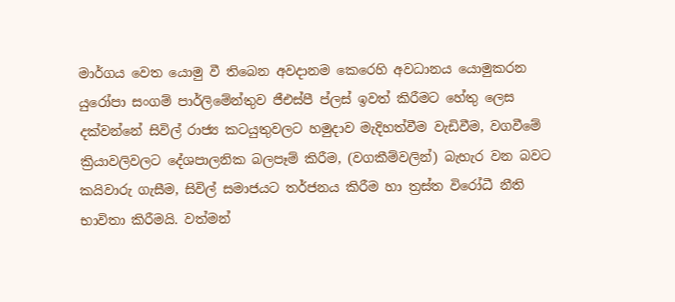මාර්ගය වෙත යොමු වී තිබෙන අවදානම කෙරෙහි අවධානය යොමුකරන යුරෝපා සංගම් පාර්ලිමේන්තුව ජීඑස්පී ප්ලස් ඉවත් කිරීමට හේතු ලෙස දක්වන්නේ සිවිල් රාජ්‍ය කටයුතුවලට හමුදාව මැදිහත්වීම වැඩිවීම, වගවීමේ ක්‍රියාවලිවලට දේශපාලනික බලපෑම් කිරීම, (වගකීම්වලින්) බැහැර වන බවට කයිවාරු ගැසීම, සිවිල් සමාජයට තර්ජනය කිරීම හා ත්‍රස්ත විරෝධී නීති භාවිතා කිරීමයි. වත්මන්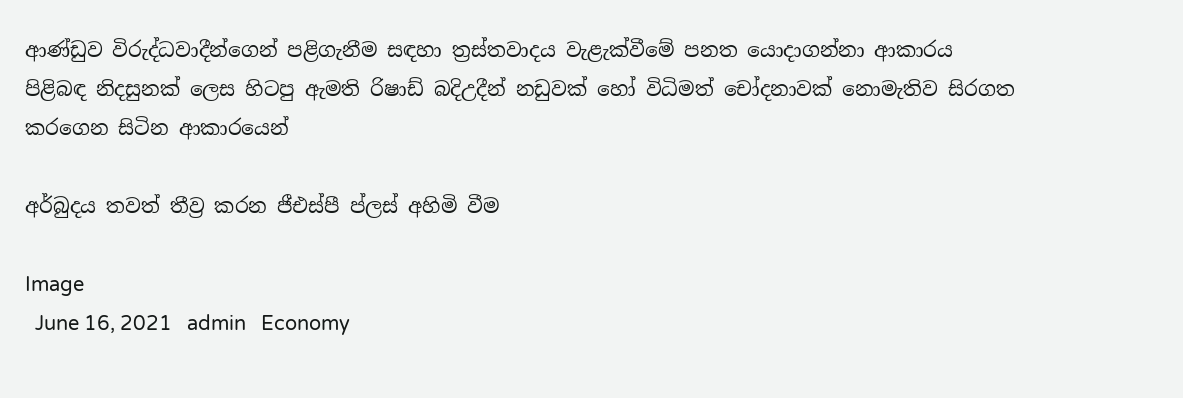ආණ්ඩුව විරුද්ධවාදීන්ගෙන් පළිගැනීම සඳහා ත්‍රස්තවාදය වැළැක්වීමේ පනත යොදාගන්නා ආකාරය පිළිබඳ නිදසුනක් ලෙස හිටපු ඇමති රිෂාඩ් බදිඋදීන් නඩුවක් හෝ විධිමත් චෝදනාවක් නොමැතිව සිරගත කරගෙන සිටින ආකාරයෙන්

අර්බුදය තවත් තීව්‍ර කරන ජීඑස්පී ප්ලස් අහිමි වීම

Image
  June 16, 2021   admin   Economy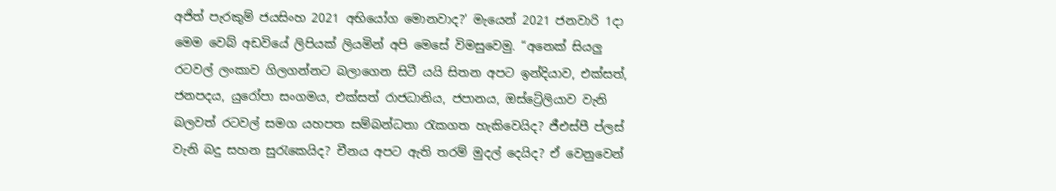අජිත් පැරකුම් ජයසිංහ 2021 අභියෝග මොනවාද?’ මැයෙන් 2021 ජනවාරි 1දා මෙම වෙබ් අඩවියේ ලිපියක් ලියමින් අපි මෙසේ විමසුවෙමු. “අනෙක් සියලු රටවල් ලංකාව ගිලගන්නට බලාගෙන සිටී යයි සිතන අපට ඉන්දියාව, එක්සත්, ජනපදය, යුරෝපා සංගමය, එක්සත් රාජධානිය, ජපානය, ඔස්ට්‍රේලියාව වැනි බලවත් රටවල් සමග යහපත සම්බන්ධතා රැකගත හැකිවෙයිද? ජීඑස්පී ප්ලස් වැනි බදු සහන සුරැකෙයිද? චීනය අපට ඇති තරම් මුදල් දෙයිද? ඒ වෙනුවෙන්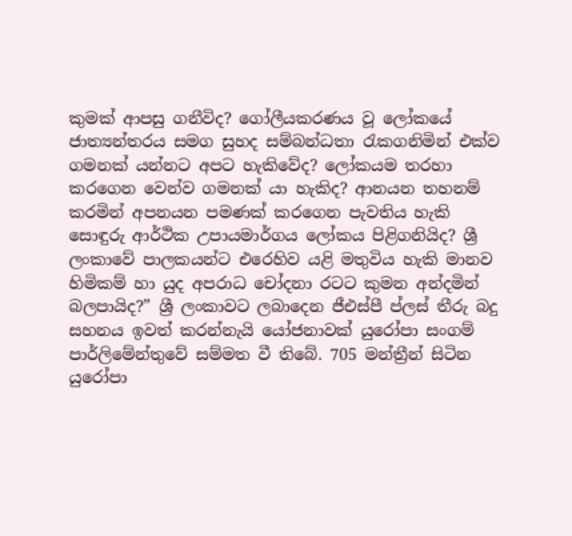කුමක් ආපසු ගනීවිද? ගෝලීයකරණය වූ ලෝකයේ ජාත්‍යන්තරය සමග සුහද සම්බන්ධතා රැකගනිමින් එක්ව ගමනක් යන්නට අපට හැකිවේද? ලෝකයම තරහා කරගෙන වෙන්ව ගමනක් යා හැකිද? ආනයන තහනම් කරමින් අපනයන පමණක් කරගෙන පැවතිය හැකි සොඳුරු ආර්ථික උපායමාර්ගය ලෝකය පිළිගනියිද? ශ්‍රී ලංකාවේ පාලකයන්ට එරෙහිව යළි මතුවිය හැකි මානව හිමිකම් හා යුද අපරාධ චෝදනා රටට කුමන අන්දමින් බලපායිද?” ශ්‍රී ලංකාවට ලබාදෙන ජීඑස්පී ප්ලස් තීරු බදු සහනය ඉවත් කරන්නැයි යෝජනාවක් යුරෝපා සංගම් පාර්ලිමේන්තුවේ සම්මත වී තිබේ. 705 මන්ත්‍රීන් සිටින යුරෝපා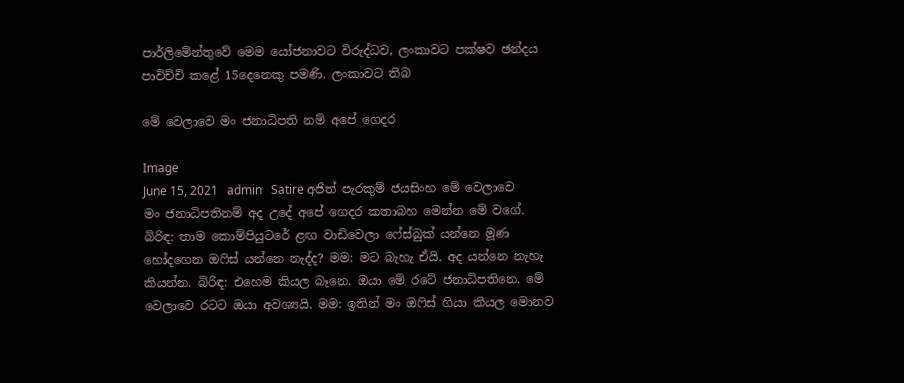පාර්ලිමේන්තුවේ මෙම යෝජනාවට විරුද්ධව, ලංකාවට පක්ෂව ඡන්දය පාවිච්චි කළේ 15දෙනෙකු පමණි. ලංකාවට තිබ

මේ වෙලාවෙ මං ජනාධිපති නම් අපේ ගෙදර

Image
June 15, 2021   admin   Satire අජිත් පැරකුම් ජයසිංහ මේ වෙලාවෙ මං ජනාධිපතිනම් අද උදේ අපේ ගෙදර කතාබහ මෙන්න මේ වගේ. බිරිඳ: තාම කොම්පියුටරේ ළඟ වාඩිවෙලා ෆේස්බුක් යන්නෙ මූණ හෝදගෙන ඔෆිස් යන්නෙ නැද්ද? මම: මට බැහැ ඒයි. අද යන්නෙ නැහැ කියන්න. බිරිඳ: එහෙම කියල බෑනෙ. ඔයා මේ රටේ ජනාධිපතිනෙ. මේ වෙලාවෙ රටට ඔයා අවශ්‍යයි. මම: ඉතින් මං ඔෆිස් ගියා කියල මොනව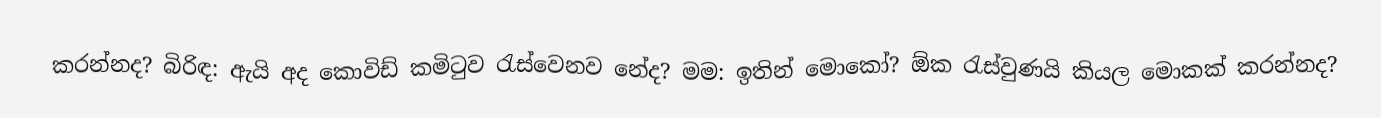කරන්නද? බිරිඳ: ඇයි අද කොවිඩ් කමිටුව රැස්වෙනව නේද? මම: ඉතින් මොකෝ? ඕක රැස්වුණයි කියල මොකක් කරන්නද?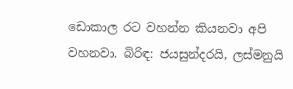ඩොකාල රට වහන්න කියනවා අපි වහනවා. බිරිඳ: ජයසුන්දරයි, ලස්මනුයි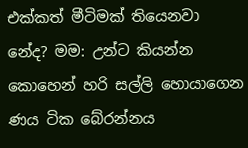එක්කත් මීටිමක් තියෙනවා නේද? මම: උන්ට කියන්න කොහෙන් හරි සල්ලි හොයාගෙන ණය ටික බේරන්නය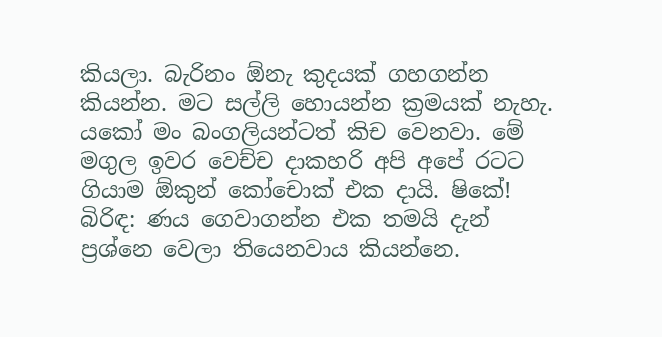කියලා. බැරිනං ඕනැ කුදයක් ගහගන්න කියන්න. මට සල්ලි හොයන්න ක්‍රමයක් නැහැ. යකෝ මං බංගලියන්ටත් කිච වෙනවා. මේ මගුල ඉවර වෙච්ච දාකහරි අපි අපේ රටට ගියාම ඕකුන් කෝචොක් එක දායි. ෂිකේ! බිරිඳ: ණය ගෙවාගන්න එක තමයි දැන් ප්‍රශ්නෙ වෙලා තියෙනවාය කියන්නෙ.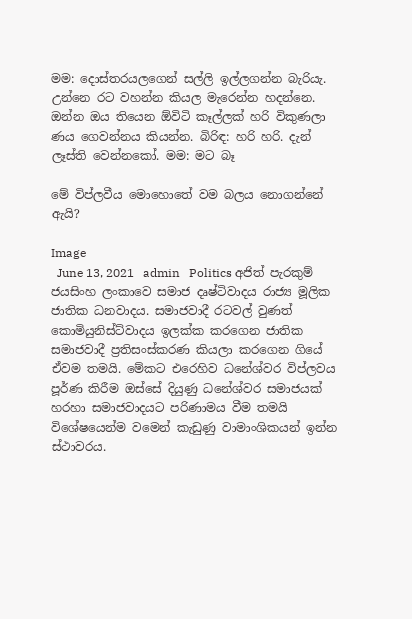මම: දොස්තරයලගෙන් සල්ලි ඉල්ලගන්න බැරියැ. උන්නෙ රට වහන්න කියල මැරෙන්න හදන්නෙ. ඔන්න ඔය තියෙන ඕවිටි කෑල්ලක් හරි විකුණලා ණය ගෙවන්නය කියන්න. බිරිඳ: හරි හරි. දැන් ලෑස්ති වෙන්නකෝ. මම: මට බෑ

මේ විප්ලවීය මොහොතේ වම බලය නොගන්නේ ඇයි?

Image
  June 13, 2021   admin   Politics අජිත් පැරකුම් ජයසිංහ ලංකාවෙ සමාජ දෘෂ්ටිවාදය රාජ්‍ය මූලික ජාතික ධනවාදය. සමාජවාදී රටවල් වුණත් කොමියුනිස්ට්වාදය ඉලක්ක කරගෙන ජාතික සමාජවාදී ප්‍රතිසංස්කරණ කියලා කරගෙන ගියේ ඒවම තමයි. මේකට එරෙහිව ධනේශ්වර විප්ලවය පූර්ණ කිරීම ඔස්සේ දියුණු ධනේශ්වර සමාජයක් හරහා සමාජවාදයට පරිණාමය වීම තමයි විශේෂයෙන්ම වමෙන් කැඩුණු වාමාංශිකයන් ඉන්න ස්ථාවරය.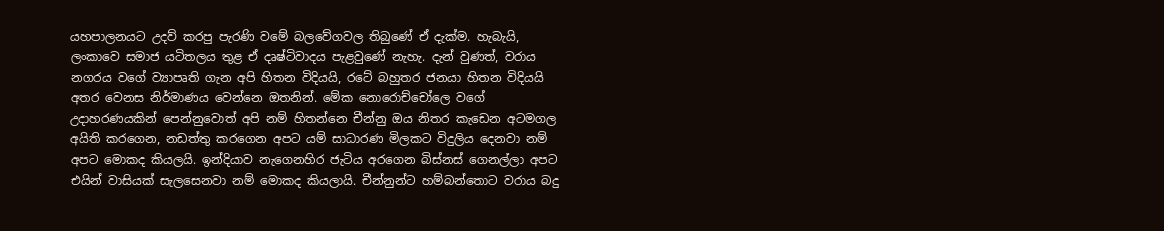යහපාලනයට උදව් කරපු පැරණි වමේ බලවේගවල තිබුණේ ඒ දැක්ම. හැබැයි, ලංකාවෙ සමාජ යටිතලය තුළ ඒ දෘෂ්ටිවාදය පැළවුණේ නැහැ. දැන් වුණත්, වරාය නගරය වගේ ව්‍යාපෘති ගැන අපි හිතන විදියයි, රටේ බහුතර ජනයා හිතන විදියයි අතර වෙනස නිර්මාණය වෙන්නෙ ඔතනින්. මේක නොරොච්චෝලෙ වගේ උදාහරණයකින් පෙන්නුවොත් අපි නම් හිතන්නෙ චීන්නු ඔය නිතර කැඩෙන අටමගල අයිති කරගෙන, නඩත්තු කරගෙන අපට යම් සාධාරණ මිලකට විදුලිය දෙනවා නම් අපට මොකද කියලයි. ඉන්දියාව නැගෙනහිර ජැටිය අරගෙන බිස්නස් ගෙනල්ලා අපට එයින් වාසියක් සැලසෙනවා නම් මොකද කියලායි. චීන්නුන්ට හම්බන්තොට වරාය බදු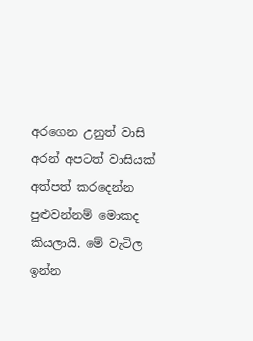අරගෙන උනුත් වාසි අරන් අපටත් වාසියක් අත්පත් කරදෙන්න පුළුවන්නම් මොකද කියලායි. මේ වැටිල ඉන්න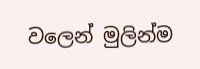වලෙන් මුලින්ම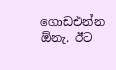ගොඩඑන්න ඕනැ. ඊට